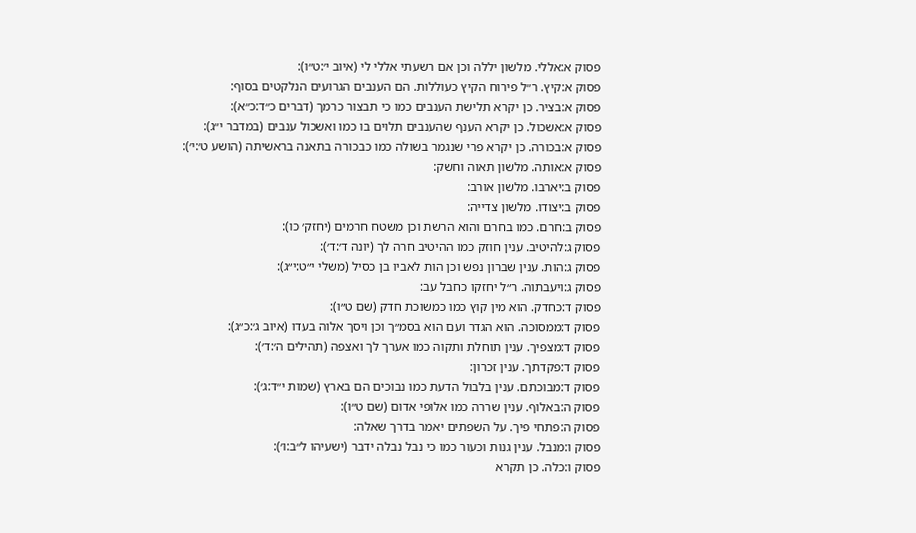פסוק א:אללי. מלשון יללה וכן אם רשעתי אללי לי (איוב י׳:ט״ו):
פסוק א:קיץ. ר״ל פירוח הקיץ כעוללות. הם הענבים הגרועים הנלקטים בסוף:
פסוק א:בציר. כן יקרא תלישת הענבים כמו כי תבצור כרמך (דברים כ״ד:כ״א):
פסוק א:אשכול. כן יקרא הענף שהענבים תלוים בו כמו ואשכול ענבים (במדבר י״ג):
פסוק א:בכורה. כן יקרא פרי שנגמר בשולה כמו כבכורה בתאנה בראשיתה (הושע ט׳:י׳):
פסוק א:אותה. מלשון תאוה וחשק:
פסוק ב:יארבו. מלשון אורב:
פסוק ב:יצודו. מלשון צדייה:
פסוק ב:חרם. כמו בחרם והוא הרשת וכן משטח חרמים (יחזק׳ כו):
פסוק ג:להיטיב. ענין חוזק כמו ההיטיב חרה לך (יונה ד׳:ד׳):
פסוק ג:הות. ענין שברון נפש וכן הות לאביו בן כסיל (משלי י״ט:י״ג):
פסוק ג:ויעבתוה. ר״ל יחזקו כחבל עב:
פסוק ד:כחדק. הוא מין קוץ כמו כמשוכת חדק (שם ט״ו):
פסוק ד:ממסוכה. הוא הגדר ועם הוא בסמ״ך וכן ויסך אלוה בעדו (איוב ג׳:כ״ג):
פסוק ד:מצפיך. ענין תוחלת ותקוה כמו אערך לך ואצפה (תהילים ה׳:ד׳):
פסוק ד:פקדתך. ענין זכרון:
פסוק ד:מבוכתם. ענין בלבול הדעת כמו נבוכים הם בארץ (שמות י״ד:ג׳):
פסוק ה:באלוף. ענין שררה כמו אלופי אדום (שם ט״ו):
פסוק ה:פתחי פיך. על השפתים יאמר בדרך שאלה:
פסוק ו:מנבל. ענין גנות וכעור כמו כי נבל נבלה ידבר (ישעיהו ל״ב:ו׳):
פסוק ו:כלה. כן תקרא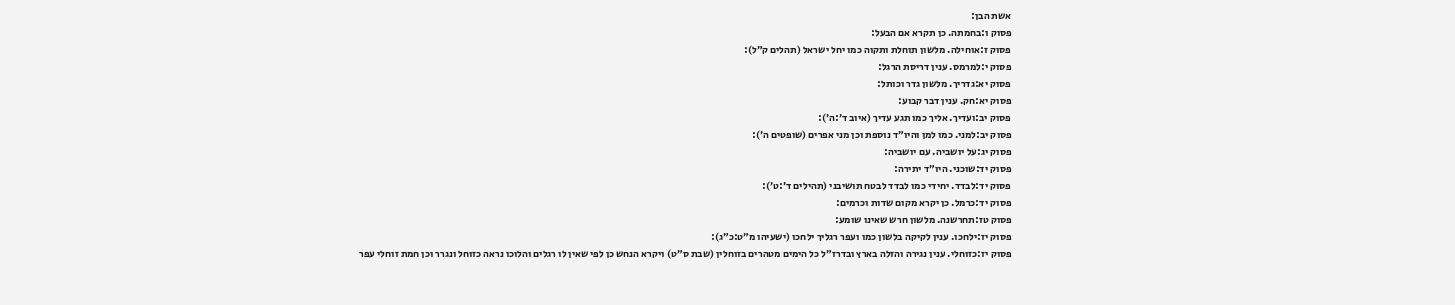אשת הבן:
פסוק ו:בחמתה. כן תקרא אם הבעל:
פסוק ז:אוחילה. מלשון תוחלת ותקוה כמו יחל ישראל (תהלים ק״ל):
פסוק י:למרמס. ענין דריסת הרגל:
פסוק יא:גדריך. מלשון גדר וכותל:
פסוק יא:חק. ענין דבר קבוע:
פסוק יב:ועדיך. אליך כמו תגע עדיך (איוב ד׳:ה׳):
פסוק יב:למני. כמו למן והיו״ד נוספת וכן מני אפרים (שופטים ה׳):
פסוק יג:על יושביה. עם יושביה:
פסוק יד:שוכני. היו״ד יתירה:
פסוק יד:לבדד. יחידי כמו לבדד לבטח תושיבני (תהילים ד׳:ט׳):
פסוק יד:כרמל. כן יקרא מקום שדות וכרמים:
פסוק טז:תחרשנה. מלשון חרש שאינו שומע:
פסוק יז:ילחכו. ענין לקיקה בלשון כמו ועפר רגליך ילחכו (ישעיהו מ״ט:כ״ג):
פסוק יז:כזוחלי. ענין נגירה והזלה בארץ ובדרז״ל כל הימים מטהרים בזוחלין (שבת ס״ט) ויקרא הנחש כן לפי שאין לו רגלים והלוכו נראה כזוחל ונגרר וכן חמת זוחלי עפר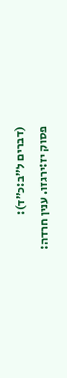(דברים ל״ב:כ״ד):
פסוק יז:ירגזו. ענין חרדה: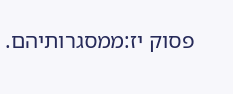פסוק יז:ממסגרותיהם.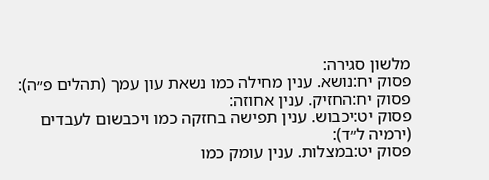מלשון סגירה:
פסוק יח:נושא. ענין מחילה כמו נשאת עון עמך (תהלים פ״ה):
פסוק יח:החזיק. ענין אחוזה:
פסוק יט:יכבוש. ענין תפישה בחזקה כמו ויכבשום לעבדים (ירמיה ל״ד):
פסוק יט:במצלות. ענין עומק כמו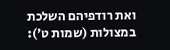ואת רודפיהם השלכת במצולות (שמות ט׳):